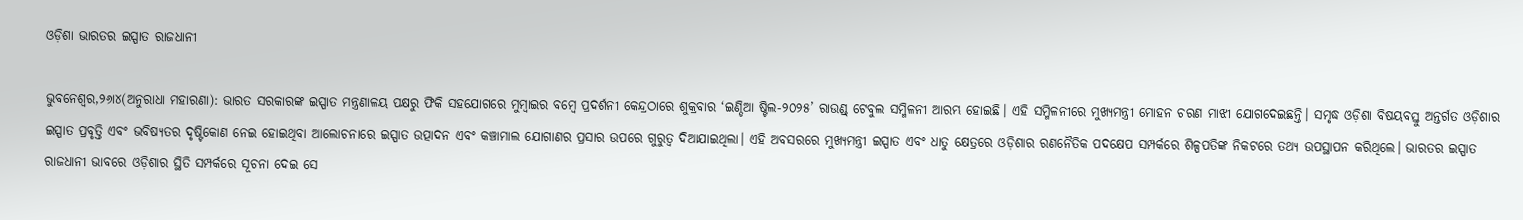ଓଡ଼ିଶା ଭାରତର ଇସ୍ପାତ ରାଜଧାନୀ

ଭୁବନେଶ୍ୱର,୨୬ା୪(ଅନୁରାଧା ମହାରଣା): ଭାରତ ସରକାରଙ୍କ ଇସ୍ପାତ ମନ୍ତ୍ରଣାଳୟ ପକ୍ଷରୁ ଫିକି ସହଯୋଗରେ ମୁମ୍ବାଇର ବମ୍ବେ ପ୍ରଦର୍ଶନୀ କେନ୍ଦ୍ରଠାରେ ଶୁକ୍ରବାର ‘ଇଣ୍ଡିଆ ଷ୍ଟିଲ-୨୦୨୫’ ରାଉଣ୍ଡ୍‌ ଟେବୁଲ ସମ୍ମିଳନୀ ଆରମ୍ଭ ହୋଇଛି। ଏହି ସମ୍ମିଳନୀରେ ମୁଖ୍ୟମନ୍ତ୍ରୀ ମୋହନ ଚରଣ ମାଝୀ ଯୋଗଦେଇଛନ୍ତି। ସମୃଦ୍ଧ ଓଡ଼ିଶା ବିଷୟବସ୍ତୁ ଅନ୍ତର୍ଗତ ଓଡ଼ିଶାର ଇସ୍ପାତ ପ୍ରବୃତ୍ତି ଏବଂ ଭବିଷ୍ୟତର ଦୃଷ୍ଟିକୋଣ ନେଇ ହୋଇଥିବା ଆଲୋଚନାରେ ଇସ୍ପାତ ଉତ୍ପାଦନ ଏବଂ କଞ୍ଚାମାଲ ଯୋଗାଣର ପ୍ରସାର ଉପରେ ଗୁରୁତ୍ୱ ଦିଆଯାଇଥିଲା। ଏହି ଅବସରରେ ମୁଖ୍ୟମନ୍ତ୍ରୀ ଇସ୍ପାତ ଏବଂ ଧାତୁ କ୍ଷେତ୍ରରେ ଓଡ଼ିଶାର ରଣନୈତିକ ପଦକ୍ଷେପ ସମ୍ପର୍କରେ ଶିଳ୍ପପତିଙ୍କ ନିକଟରେ ତଥ୍ୟ ଉପସ୍ଥାପନ କରିଥିଲେ। ଭାରତର ଇସ୍ପାତ ରାଜଧାନୀ ଭାବରେ ଓଡ଼ିଶାର ସ୍ଥିତି ସମ୍ପର୍କରେ ସୂଚନା ଦେଇ ସେ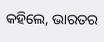କହିଲେ, ଭାରତର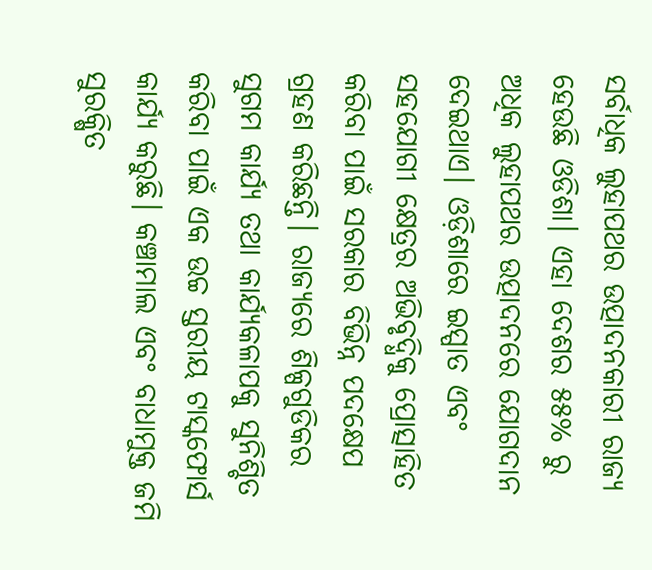ସର୍ବାଧିକ ଲୁହାପଥର ଉତ୍ପାଦନକାରୀ ରାଜ୍ୟ ହେଉଛି ଓଡିଶା। ଏହା ଦେଶର ୫୫% ରୁ ଅଧିକ ଲୁହାପଥର ଉତ୍ପାଦନରେ ଯୋଗଦାନ ଦେଇଥାଏ। ଓଡ଼ିଶାରେ ଇସ୍ପାତ ଏବଂ ସହଯୋଗୀ କ୍ଷେତ୍ରର ଅଭିବୃଦ୍ଧିକୁ ପ୍ରୋତ୍ସାହିତ କରିବା ପାଇଁ ସରକାର ବିଭିନ୍ନ ପଦକ୍ଷେପ ଗ୍ରହଣ କରିଛନ୍ତି। ରାଜ୍ୟରେ ଶିଳ୍ପଗୁଡିକର ସୁଗମ କାର୍ଯ୍ୟ ତଥା କାର୍ଯ୍ୟକଳାପକୁ ସୁନିଶ୍ଚିତ କରିବା ପାଇଁ ଏକ ଉଚ୍ଚ ସ୍ତରୀୟ ଟାସ୍କଫୋର୍ସ କାର୍ଯ୍ୟ କରୁଛି। କଞ୍ଚାମାଲ ଏବଂ ବାଧାମୁକ୍ତ ଜମି ସୁରକ୍ଷିତ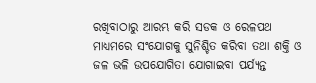ରଖିବାଠାରୁ ଆରମ୍ଭ କରି ସଡକ ଓ ରେଳପଥ ମାଧ୍ୟମରେ ସଂଯୋଗକୁ ସୁନିଶ୍ଚିତ କରିବା ତଥା ଶକ୍ତି ଓ ଜଳ ଭଳି ଉପଯୋଗିତା ଯୋଗାଇବା ପର୍ଯ୍ୟନ୍ତ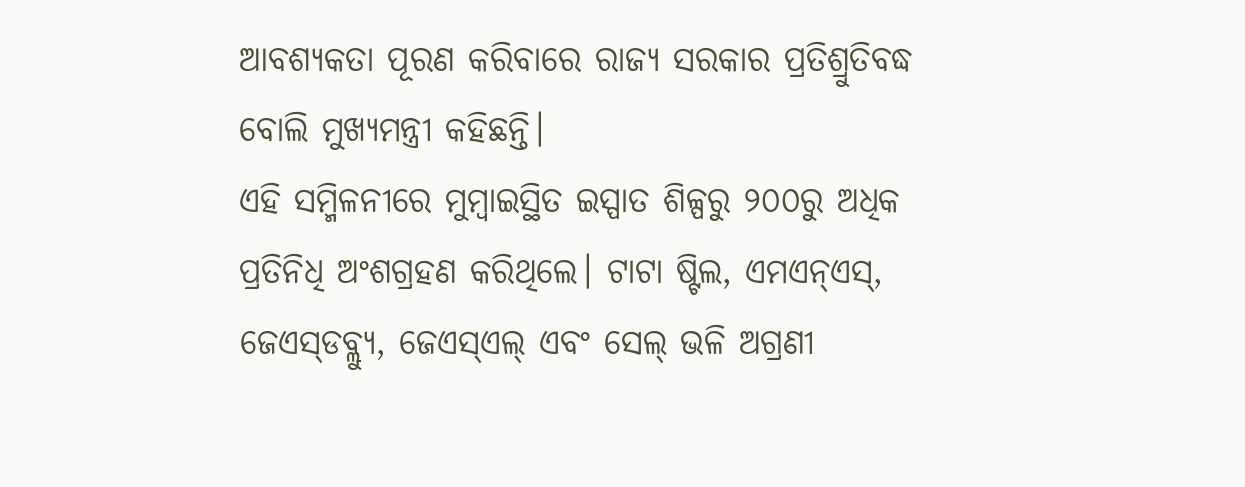ଆବଶ୍ୟକତା ପୂରଣ କରିବାରେ ରାଜ୍ୟ ସରକାର ପ୍ରତିଶ୍ରୁତିବଦ୍ଧ ବୋଲି ମୁଖ୍ୟମନ୍ତ୍ରୀ କହିଛନ୍ତି।
ଏହି ସମ୍ମିଳନୀରେ ମୁମ୍ବାଇସ୍ଥିତ ଇସ୍ପାତ ଶିଳ୍ପରୁ ୨୦୦ରୁ ଅଧିକ ପ୍ରତିନିଧି ଅଂଶଗ୍ରହଣ କରିଥିଲେ। ଟାଟା ଷ୍ଟିଲ, ଏମଏନ୍‌ଏସ୍‌, ଜେଏସ୍‌ଡବ୍ଲ୍ୟୁ, ଜେଏସ୍‌ଏଲ୍‌ ଏବଂ ସେଲ୍‌ ଭଳି ଅଗ୍ରଣୀ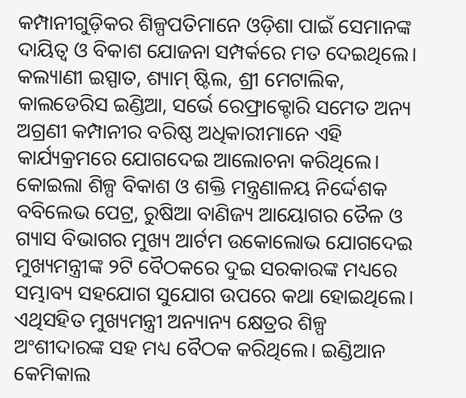କମ୍ପାନୀଗୁଡ଼ିକର ଶିଳ୍ପପତିମାନେ ଓଡ଼ିଶା ପାଇଁ ସେମାନଙ୍କ ଦାୟିତ୍ୱ ଓ ବିକାଶ ଯୋଜନା ସମ୍ପର୍କରେ ମତ ଦେଇଥିଲେ। କଲ୍ୟାଣୀ ଇସ୍ପାତ, ଶ୍ୟାମ୍‌ ଷ୍ଟିଲ, ଶ୍ରୀ ମେଟାଲିକ, କାଲଡେରିସ ଇଣ୍ଡିଆ, ସର୍ଭେ ରେଫ୍ରାକ୍ଟୋରି ସମେତ ଅନ୍ୟ ଅଗ୍ରଣୀ କମ୍ପାନୀର ବରିଷ୍ଠ ଅଧିକାରୀମାନେ ଏହି କାର୍ଯ୍ୟକ୍ରମରେ ଯୋଗଦେଇ ଆଲୋଚନା କରିଥିଲେ। କୋଇଲା ଶିଳ୍ପ ବିକାଶ ଓ ଶକ୍ତି ମନ୍ତ୍ରଣାଳୟ ନିର୍ଦ୍ଦେଶକ ବବିଲେଭ ପେଟ୍ର, ରୁଷିଆ ବାଣିଜ୍ୟ ଆୟୋଗର ତୈଳ ଓ ଗ୍ୟାସ ବିଭାଗର ମୁଖ୍ୟ ଆର୍ଟମ ଉକୋଲୋଭ ଯୋଗଦେଇ ମୁଖ୍ୟମନ୍ତ୍ରୀଙ୍କ ୨ଟି ବୈଠକରେ ଦୁଇ ସରକାରଙ୍କ ମଧ୍ୟରେ ସମ୍ଭାବ୍ୟ ସହଯୋଗ ସୁଯୋଗ ଉପରେ କଥା ହୋଇଥିଲେ। ଏଥିସହିତ ମୁଖ୍ୟମନ୍ତ୍ରୀ ଅନ୍ୟାନ୍ୟ କ୍ଷେତ୍ରର ଶିଳ୍ପ ଅଂଶୀଦାରଙ୍କ ସହ ମଧ୍ୟ ବୈଠକ କରିଥିଲେ। ଇଣ୍ଡିଆନ କେମିକାଲ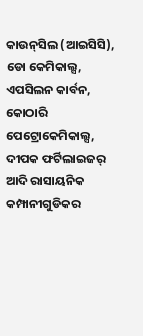କାଉନ୍‌ସିଲ (ଆଇସିସି), ଡୋ କେମିକାଲ୍ସ, ଏପସିଲନ କାର୍ବନ, କୋଠାରି ପେଟ୍ରୋକେମିକାଲ୍ସ, ଦୀପକ ଫର୍ଟିଲାଇଜର୍‌ ଆଦି ରାସାୟନିକ କମ୍ପାନୀଗୁଡିକର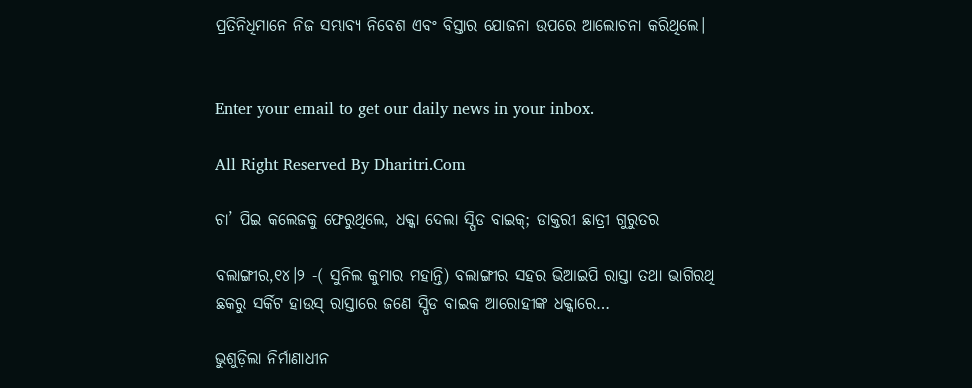ପ୍ରତିନିଧିମାନେ ନିଜ ସମ୍ଭାବ୍ୟ ନିବେଶ ଏବଂ ବିସ୍ତାର ଯୋଜନା ଉପରେ ଆଲୋଚନା କରିଥିଲେ।


Enter your email to get our daily news in your inbox.

All Right Reserved By Dharitri.Com

ଚା’ ପିଇ କଲେଜକୁ ଫେରୁଥିଲେ, ଧକ୍କା ଦେଲା ସ୍ପିଡ ବାଇକ୍‌; ଡାକ୍ତରୀ ଛାତ୍ରୀ ଗୁରୁତର

ବଲାଙ୍ଗୀର,୧୪।୨ -( ସୁନିଲ କୁମାର ମହାନ୍ତି) ବଲାଙ୍ଗୀର ସହର ଭିଆଇପି ରାସ୍ତା ତଥା ଭାଗିରଥି ଛକରୁ ସର୍କିଟ ହାଉସ୍ ରାସ୍ତାରେ ଜଣେ ସ୍ପିଡ ବାଇକ ଆରୋହୀଙ୍କ ଧକ୍କାରେ…

ଭୁଶୁଡ଼ିଲା ନିର୍ମାଣାଧୀନ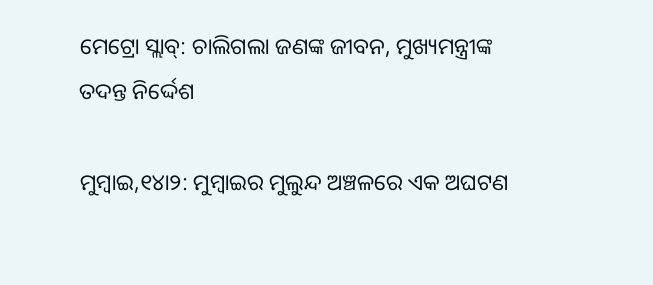ମେଟ୍ରୋ ସ୍ଲାବ୍‌: ଚାଲିଗଲା ଜଣଙ୍କ ଜୀବନ, ମୁଖ୍ୟମନ୍ତ୍ରୀଙ୍କ ତଦନ୍ତ ନିର୍ଦ୍ଦେଶ

ମୁମ୍ବାଇ,୧୪ା୨: ମୁମ୍ବାଇର ମୁଲୁନ୍ଦ ଅଞ୍ଚଳରେ ଏକ ଅଘଟଣ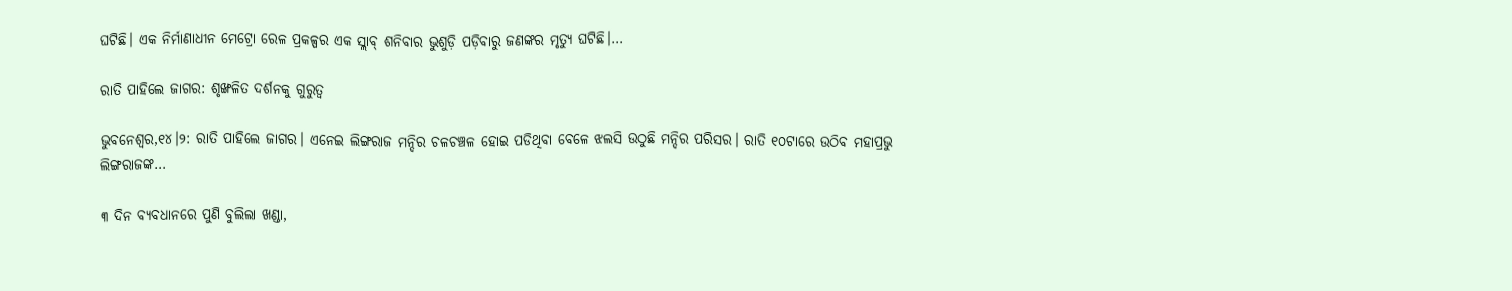ଘଟିଛି। ଏକ ନିର୍ମାଣାଧୀନ ମେଟ୍ରୋ ରେଳ ପ୍ରକଳ୍ପର ଏକ ସ୍ଲାବ୍‌ ଶନିବାର ଭୁଶୁଡ଼ି ପଡ଼ିବାରୁ ଜଣଙ୍କର ମୃତ୍ୟୁ ଘଟିଛି।…

ରାତି ପାହିଲେ ଜାଗର: ଶୃଙ୍ଖଳିତ ଦର୍ଶନକୁ ଗୁରୁତ୍ୱ

ଭୁବନେଶ୍ୱର,୧୪।୨: ରାତି ପାହିଲେ ଜାଗର। ଏନେଇ ଲିଙ୍ଗରାଜ ମନ୍ଦିର ଚଳଚଞ୍ଚଳ ହୋଇ ପଡିଥିବା ବେଳେ ଝଲସି ଉଠୁଛି ମନ୍ଦିର ପରିସର। ରାତି ୧୦ଟାରେ ଉଠିବ ମହାପ୍ରଭୁ ଲିଙ୍ଗରାଜଙ୍କ…

୩ ଦିନ ବ୍ୟବଧାନରେ ପୁଣି ବୁଲିଲା ଖଣ୍ଡା,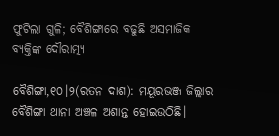ଫୁଟିଲା ଗୁଳି; ବୈଶିଙ୍ଗାରେ ବଢୁଛି ଅସମାଜିକ ବ୍ୟକ୍ତିଙ୍କ ଦୌରାତ୍ମ୍ୟ

ବୈଶିଙ୍ଗା,୧୦।୨(ରତନ ଦାଶ): ମୟୂରଭଞ୍ଜ ଜିଲ୍ଲାର ବୈଶିଙ୍ଗା ଥାନା ଅଞ୍ଚଳ ଅଶାନ୍ତ ହୋଇଉଠିଛି।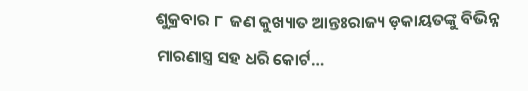ଶୁକ୍ରବାର ୮  ଜଣ କୁଖ୍ୟାତ ଆନ୍ତଃରାଜ୍ୟ ଡ଼କାୟତଙ୍କୁ ବିଭିନ୍ନ ମାରଣାସ୍ତ୍ର ସହ ଧରି କୋର୍ଟ…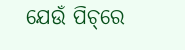ଯେଉଁ ପିଚ୍‌ରେ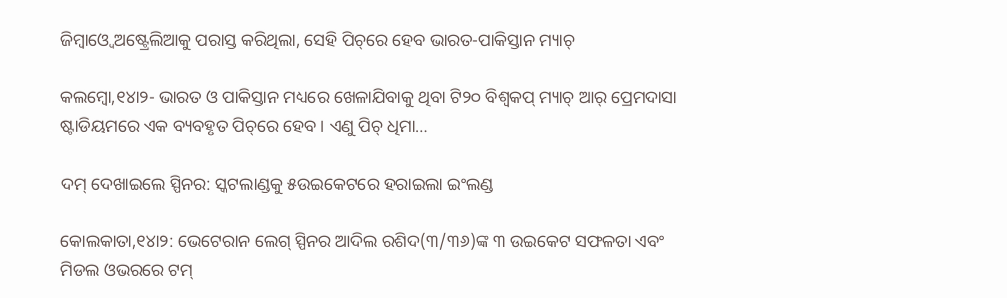ଜିମ୍ବାଓ୍ବେ ଅଷ୍ଟ୍ରେଲିଆକୁ ପରାସ୍ତ କରିଥିଲା, ସେହି ପିଚ୍‌ରେ ହେବ ଭାରତ-ପାକିସ୍ତାନ ମ୍ୟାଚ୍‌

କଲମ୍ବୋ,୧୪ା୨- ଭାରତ ଓ ପାକିସ୍ତାନ ମଧ୍ୟରେ ଖେଳାଯିବାକୁ ଥିବା ଟି୨୦ ବିଶ୍ୱକପ୍‌ ମ୍ୟାଚ୍‌ ଆର୍‌ ପ୍ରେମଦାସା ଷ୍ଟାଡିୟମରେ ଏକ ବ୍ୟବହୃତ ପିଚ୍‌ରେ ହେବ। ଏଣୁ ପିଚ୍‌ ଧିମା…

ଦମ୍‌ ଦେଖାଇଲେ ସ୍ପିନର: ସ୍କଟଲାଣ୍ଡକୁ ୫ଉଇକେଟରେ ହରାଇଲା ଇଂଲଣ୍ଡ

କୋଲକାତା,୧୪ା୨: ଭେଟେରାନ ଲେଗ୍‌ ସ୍ପିନର ଆଦିଲ ରଶିଦ(୩/୩୬)ଙ୍କ ୩ ଉଇକେଟ ସଫଳତା ଏବଂ ମିଡଲ ଓଭରରେ ଟମ୍‌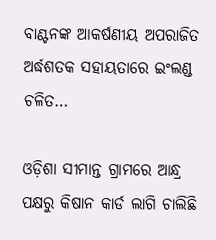ବାଣ୍ଟନଙ୍କ ଆକର୍ଷଣୀୟ ଅପରାଜିତ ଅର୍ଦ୍ଧଶତକ ସହାୟତାରେ ଇଂଲଣ୍ଡ ଚଳିତ…

ଓଡ଼ିଶା ସୀମାନ୍ତ ଗ୍ରାମରେ ଆନ୍ଧ୍ର ପକ୍ଷରୁ କିଷାନ କାର୍ଡ ଲାଗି ଚାଲିଛି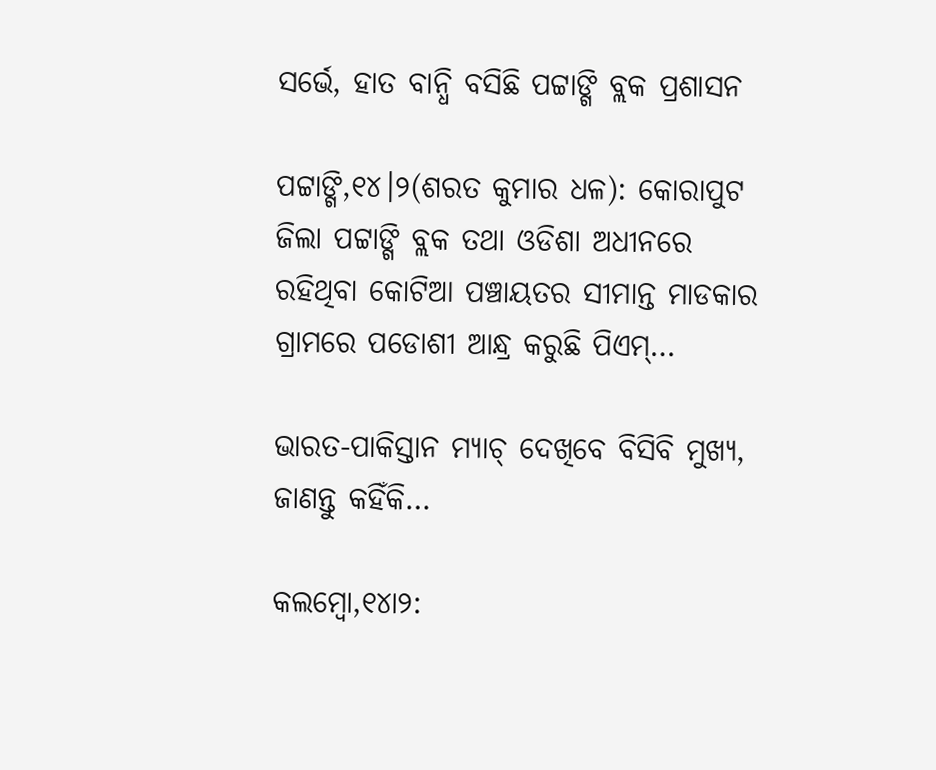ସର୍ଭେ, ହାତ ବାନ୍ଧି ବସିଛି ପଟ୍ଟାଙ୍ଗି ବ୍ଲକ ପ୍ରଶାସନ

ପଟ୍ଟାଙ୍ଗି,୧୪।୨(ଶରତ କୁମାର ଧଳ): କୋରାପୁଟ ଜିଲା ପଟ୍ଟାଙ୍ଗି ବ୍ଲକ ତଥା ଓଡିଶା ଅଧୀନରେ ରହିଥିବା କୋଟିଆ ପଞ୍ଚାୟତର ସୀମାନ୍ତ ମାଡକାର ଗ୍ରାମରେ ପଡୋଶୀ ଆନ୍ଧ୍ର କରୁଛି ପିଏମ୍…

ଭାରତ-ପାକିସ୍ତାନ ମ୍ୟାଚ୍‌ ଦେଖିବେ ବିସିବି ମୁଖ୍ୟ, ଜାଣନ୍ତୁ କହିଁକି…

କଲମ୍ବୋ,୧୪ା୨: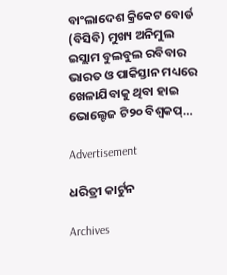ବାଂଲାଦେଶ କ୍ରିକେଟ ବୋର୍ଡ (ବିସିବି) ମୁଖ୍ୟ ଅନିମୁଲ ଇସ୍ଲାମ ବୁଲବୁଲ ରବିବାର ଭାରତ ଓ ପାକିସ୍ତାନ ମଧ୍ୟରେ ଖେଳାଯିବାକୁ ଥିବା ହାଇ ଭୋଲ୍ଟେଜ ଟି୨୦ ବିଶ୍ୱକପ୍‌…

Advertisement

ଧରିତ୍ରୀ କାର୍ଟୁନ

Archives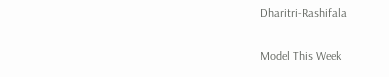Dharitri-Rashifala

Model This Week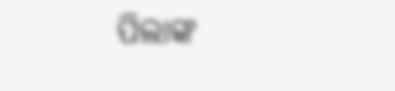ପିଲାଙ୍କ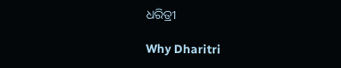ଧରିତ୍ରୀ

Why Dharitri